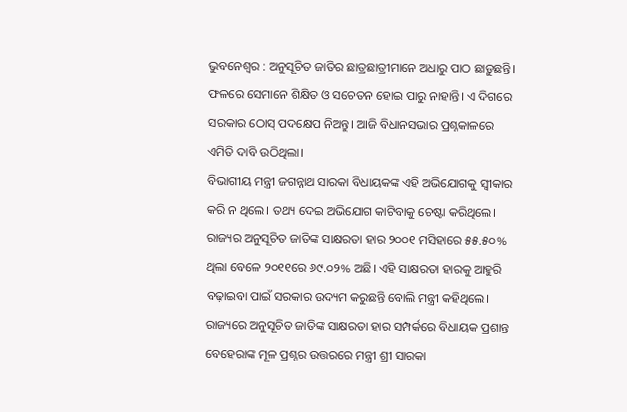ଭୁବନେଶ୍ବର : ଅନୁସୂଚିତ ଜାତିର ଛାତ୍ରଛାତ୍ରୀମାନେ ଅଧାରୁ ପାଠ ଛାଡ଼ୁଛନ୍ତି। ଫଳରେ ସେମାନେ ଶିକ୍ଷିତ ଓ ସଚେତନ ହୋଇ ପାରୁ ନାହାନ୍ତି। ଏ ଦିଗରେ ସରକାର ଠୋସ୍ ପଦକ୍ଷେପ ନିଅନ୍ତୁ। ଆଜି ବିଧାନସଭାର ପ୍ରଶ୍ନକାଳରେ ଏମିତି ଦାବି ଉଠିଥିଲା।
ବିଭାଗୀୟ ମନ୍ତ୍ରୀ ଜଗନ୍ନାଥ ସାରକା ବିଧାୟକଙ୍କ ଏହି ଅଭିଯୋଗକୁ ସ୍ବୀକାର କରି ନ ଥିଲେ। ତଥ୍ୟ ଦେଇ ଅଭିଯୋଗ କାଟିବାକୁ ଚେଷ୍ଟା କରିଥିଲେ। ରାଜ୍ୟର ଅନୁସୂଚିତ ଜାତିଙ୍କ ସାକ୍ଷରତା ହାର ୨୦୦୧ ମସିହାରେ ୫୫.୫୦% ଥିଲା ବେଳେ ୨୦୧୧ରେ ୬୯.୦୨% ଅଛି। ଏହି ସାକ୍ଷରତା ହାରକୁ ଆହୁରି ବଢ଼ାଇବା ପାଇଁ ସରକାର ଉଦ୍ୟମ କରୁଛନ୍ତି ବୋଲି ମନ୍ତ୍ରୀ କହିଥିଲେ।
ରାଜ୍ୟରେ ଅନୁସୂଚିତ ଜାତିଙ୍କ ସାକ୍ଷରତା ହାର ସମ୍ପର୍କରେ ବିଧାୟକ ପ୍ରଶାନ୍ତ ବେହେରାଙ୍କ ମୂଳ ପ୍ରଶ୍ନର ଉତ୍ତରରେ ମନ୍ତ୍ରୀ ଶ୍ରୀ ସାରକା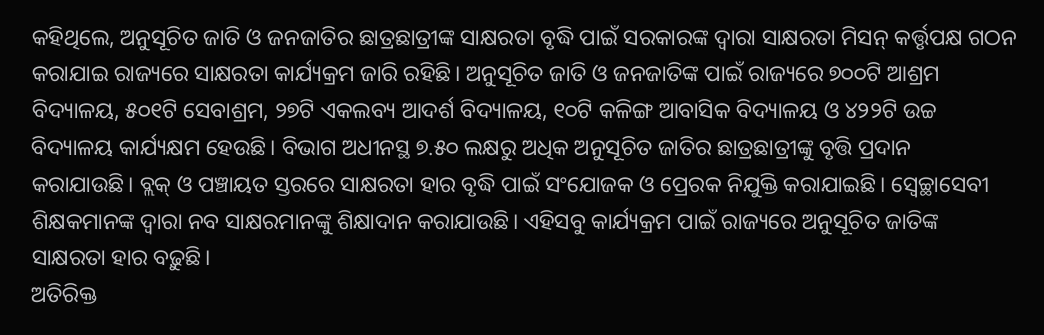କହିଥିଲେ, ଅନୁସୂଚିତ ଜାତି ଓ ଜନଜାତିର ଛାତ୍ରଛାତ୍ରୀଙ୍କ ସାକ୍ଷରତା ବୃଦ୍ଧି ପାଇଁ ସରକାରଙ୍କ ଦ୍ବାରା ସାକ୍ଷରତା ମିସନ୍ କର୍ତ୍ତୃପକ୍ଷ ଗଠନ କରାଯାଇ ରାଜ୍ୟରେ ସାକ୍ଷରତା କାର୍ଯ୍ୟକ୍ରମ ଜାରି ରହିଛି। ଅନୁସୂଚିତ ଜାତି ଓ ଜନଜାତିଙ୍କ ପାଇଁ ରାଜ୍ୟରେ ୭୦୦ଟି ଆଶ୍ରମ ବିଦ୍ୟାଳୟ, ୫୦୧ଟି ସେବାଶ୍ରମ, ୨୭ଟି ଏକଲବ୍ୟ ଆଦର୍ଶ ବିଦ୍ୟାଳୟ, ୧୦ଟି କଳିଙ୍ଗ ଆବାସିକ ବିଦ୍ୟାଳୟ ଓ ୪୨୨ଟି ଉଚ୍ଚ ବିଦ୍ୟାଳୟ କାର୍ଯ୍ୟକ୍ଷମ ହେଉଛି। ବିଭାଗ ଅଧୀନସ୍ଥ ୭.୫୦ ଲକ୍ଷରୁ ଅଧିକ ଅନୁସୂଚିତ ଜାତିର ଛାତ୍ରଛାତ୍ରୀଙ୍କୁ ବୃତ୍ତି ପ୍ରଦାନ କରାଯାଉଛି। ବ୍ଲକ୍ ଓ ପଞ୍ଚାୟତ ସ୍ତରରେ ସାକ୍ଷରତା ହାର ବୃଦ୍ଧି ପାଇଁ ସଂଯୋଜକ ଓ ପ୍ରେରକ ନିଯୁକ୍ତି କରାଯାଇଛି। ସ୍ବେଚ୍ଛାସେବୀ ଶିକ୍ଷକମାନଙ୍କ ଦ୍ବାରା ନବ ସାକ୍ଷରମାନଙ୍କୁ ଶିକ୍ଷାଦାନ କରାଯାଉଛି। ଏହିସବୁ କାର୍ଯ୍ୟକ୍ରମ ପାଇଁ ରାଜ୍ୟରେ ଅନୁସୂଚିତ ଜାତିଙ୍କ ସାକ୍ଷରତା ହାର ବଢ଼ୁଛି।
ଅତିରିକ୍ତ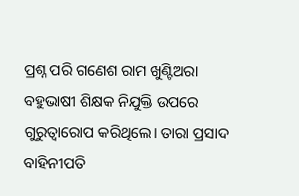ପ୍ରଶ୍ନ ପରି ଗଣେଶ ରାମ ଖୁଣ୍ଟିଅରା ବହୁଭାଷୀ ଶିକ୍ଷକ ନିଯୁକ୍ତି ଉପରେ ଗୁରୁତ୍ବାରୋପ କରିଥିଲେ। ତାରା ପ୍ରସାଦ ବାହିନୀପତି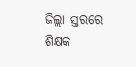ଜିଲ୍ଲା ସ୍ତରରେ ଶିକ୍ଷକ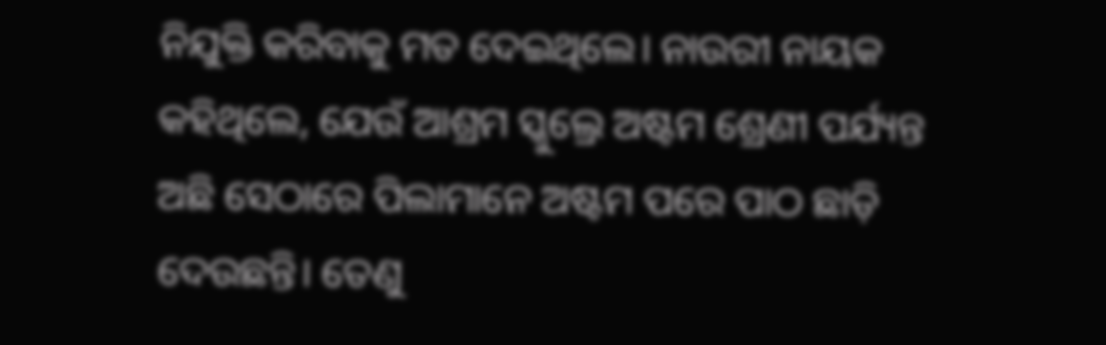ନିଯୁକ୍ତି କରିବାକୁ ମତ ଦେଇଥିଲେ। ନାଉରୀ ନାୟକ କହିଥିଲେ, ଯେଉଁ ଆଶ୍ରମ ସ୍କୁଲ୍ରେ ଅଷ୍ଟମ ଶ୍ରେଣୀ ପର୍ଯ୍ୟନ୍ତ ଅଛି ସେଠାରେ ପିଲାମାନେ ଅଷ୍ଟମ ପରେ ପାଠ ଛାଡ଼ି ଦେଉଛନ୍ତି। ତେଣୁ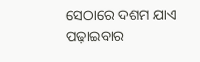ସେଠାରେ ଦଶମ ଯାଏ ପଢ଼ାଇବାର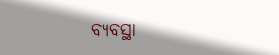ବ୍ୟବସ୍ଥା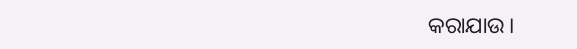କରାଯାଉ।